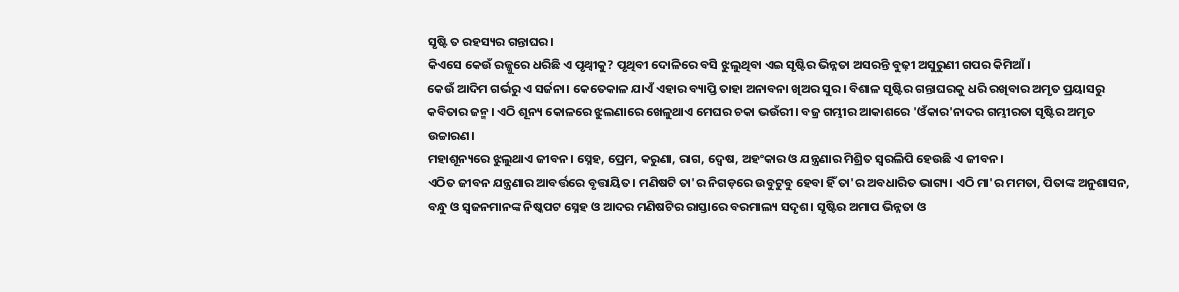ସୃଷ୍ଟି ତ ରହସ୍ୟର ଗନ୍ତାଘର।
କିଏସେ କେଉଁ ରଜ୍ଜୁରେ ଧରିଛି ଏ ପୃଥ୍ୱୀକୁ? ପୃଥିବୀ ଦୋଳିରେ ବସି ଝୁଲୁଥିବା ଏଇ ସୃଷ୍ଟିର ଭିନ୍ନତା ଅସରନ୍ତି ବୁଢ଼ୀ ଅସୁରୁଣୀ ଗପର କିମିଆଁ।
କେଉଁ ଆଦିମ ଗର୍ଭରୁ ଏ ସର୍ଜନା। କେତେକାଳ ଯାଏଁ ଏହାର ବ୍ୟାପ୍ତି ତାହା ଅନାବନା ଖିଅର ସୁର। ବିଶାଳ ସୃଷ୍ଟିର ଗନ୍ତାଘରକୁ ଧରି ରଖିବାର ଅମୃତ ପ୍ରୟାସରୁ କବିତାର ଜନ୍ମ। ଏଠି ଶୂନ୍ୟ କୋଳରେ ଝୁଲଣାରେ ଖେଳୁଥାଏ ମେଘର ଚକା ଭଉଁରୀ। ବଜ୍ର ଗମ୍ଭୀର ଆକାଶରେ 'ଓଁକାର'ନାଦର ଗମ୍ଭୀରତା ସୃଷ୍ଟିର ଅମୃତ ଉଚ୍ଚାରଣ।
ମହାଶୂନ୍ୟରେ ଝୁଲୁଥାଏ ଜୀବନ। ସ୍ନେହ, ପ୍ରେମ, କରୁଣା, ରାଗ, ଦ୍ୱେଷ, ଅହଂକାର ଓ ଯନ୍ତ୍ରଣାର ମିଶ୍ରିତ ସ୍ୱରଲିପି ହେଉଛି ଏ ଜୀବନ।
ଏଠିତ ଜୀବନ ଯନ୍ତ୍ରଣାର ଆବର୍ତ୍ତରେ ବୃତ୍ତାୟିତ। ମଣିଷଟି ତା'ର ନିଗଡ଼ରେ ଉବୁଟୁବୁ ହେବା ହିଁ ତା'ର ଅବଧାରିତ ଭାଗ୍ୟ। ଏଠି ମା'ର ମମତା, ପିତାଙ୍କ ଅନୁଶାସନ, ବନ୍ଧୁ ଓ ସ୍ୱଜନମାନଙ୍କ ନିଷ୍କପଟ ସ୍ନେହ ଓ ଆଦର ମଣିଷଟିର ରାସ୍ତାରେ ବରମାଲ୍ୟ ସଦୃଶ। ସୃଷ୍ଟିର ଅମାପ ଭିନ୍ନତା ଓ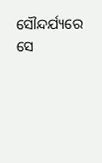ସୌନ୍ଦର୍ଯ୍ୟରେ ସେ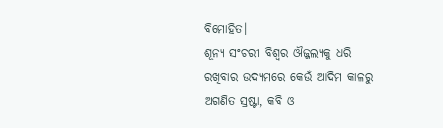ବିମୋହିତ।
ଶୂନ୍ୟ ସଂଚରୀ ବିଶ୍ୱର ଔଜ୍ଜଲ୍ୟକୁ ଧରି ରଖିବାର ଉଦ୍ୟମରେ କେଉଁ ଆଦିମ କାଳରୁ ଅଗଣିତ ସ୍ରଷ୍ଟା, କବି ଓ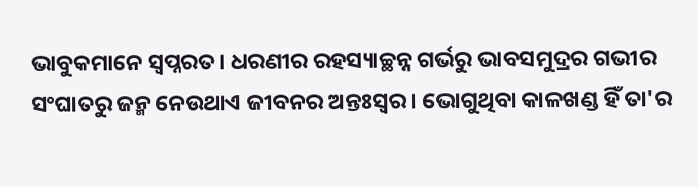ଭାବୁକମାନେ ସ୍ୱପ୍ନରତ। ଧରଣୀର ରହସ୍ୟାଚ୍ଛନ୍ନ ଗର୍ଭରୁ ଭାବସମୁଦ୍ରର ଗଭୀର ସଂଘାତରୁ ଜନ୍ମ ନେଉଥାଏ ଜୀବନର ଅନ୍ତଃସ୍ୱର। ଭୋଗୁଥିବା କାଳଖଣ୍ଡ ହିଁ ତା'ର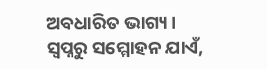ଅବଧାରିତ ଭାଗ୍ୟ। ସ୍ୱପ୍ନରୁ ସମ୍ମୋହନ ଯାଏଁ,